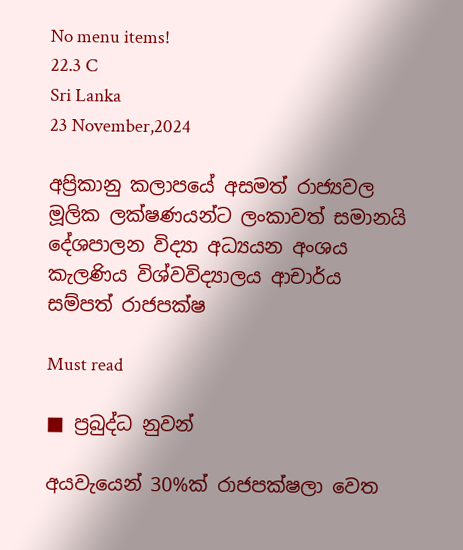No menu items!
22.3 C
Sri Lanka
23 November,2024

අප්‍රිකානු කලාපයේ අසමත් රාජ්‍යවල
මූලික ලක්ෂණයන්ට ලංකාවත් සමානයි
දේශපාලන විද්‍යා අධ්‍යයන අංශය කැලණිය විශ්වවිද්‍යාලය ආචාර්ය
සම්පත් රාජපක්ෂ

Must read

■ ප්‍රබුද්ධ නුවන්

අයවැයෙන් 30%ක් රාජපක්ෂලා වෙත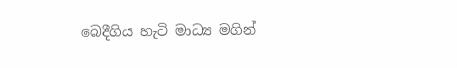බෙදීගිය හැටි මාධ්‍ය මගින්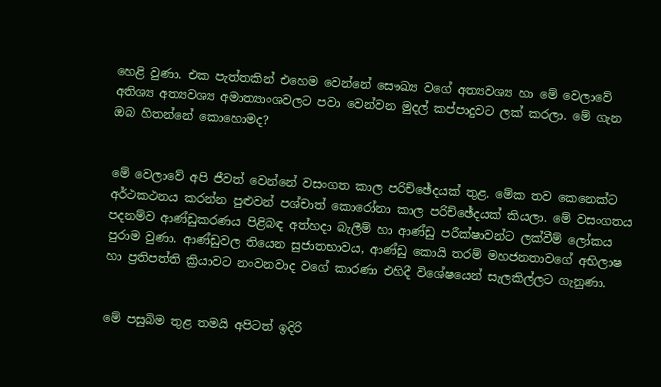හෙළි වුණා. එක පැත්තකින් එහෙම වෙන්නේ සෞඛ්‍ය වගේ අත්‍යවශ්‍ය හා මේ වෙලාවේ අතිශ්‍ය අත්‍යවශ්‍ය අමාත්‍යාංශවලට පවා වෙන්වන මුදල් කප්පාදුවට ලක් කරලා. මේ ගැන ඔබ හිතන්නේ කොහොමද?


මේ වෙලාවේ අපි ජීවත් වෙන්නේ වසංගත කාල පරිච්ඡේදයක් තුළ. මේක තව කෙනෙක්ට අර්ථකථනය කරන්න පුළුවන් පශ්චාත් කොරෝනා කාල පරිච්ඡේදයක් කියලා. මේ වසංගතය පදනම්ව ආණ්ඩුකරණය පිළිබඳ අත්හදා බැලීම් හා ආණ්ඩු පරීක්ෂාවන්ට ලක්වීම් ලෝකය පුරාම වුණා. ආණ්ඩුවල තියෙන සුජාතභාවය, ආණ්ඩු කොයි තරම් මහජනතාවගේ අභිලාෂ හා ප්‍රතිපත්ති ක්‍රියාවට නංවනවාද වගේ කාරණා එහිදී විශේෂයෙන් සැලකිල්ලට ගැනුණා.


මේ පසුබිම තුළ තමයි අපිටත් ඉදිරි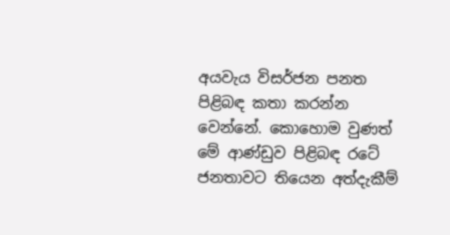අයවැය විසර්ජන පනත පිළිබඳ කතා කරන්න වෙන්නේ. කොහොම වුණත් මේ ආණ්ඩුව පිළිබඳ රටේ ජනතාවට තියෙන අත්දැකීම්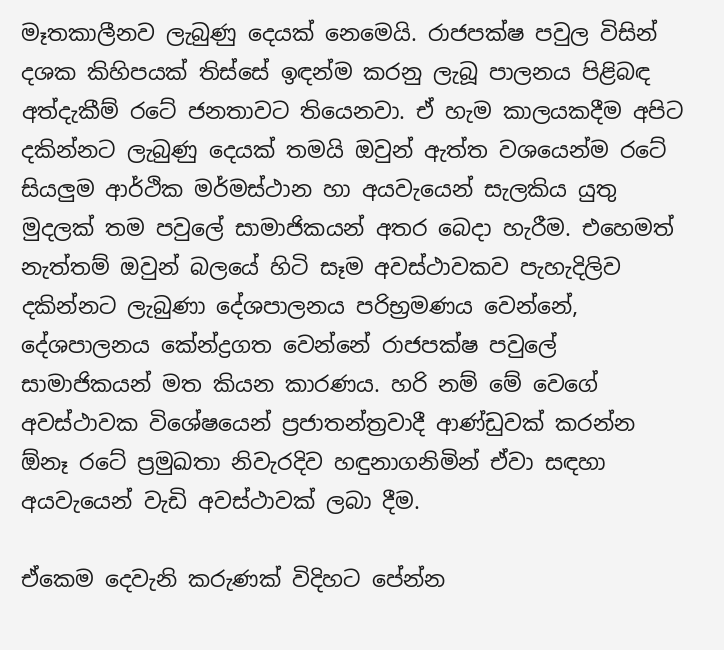මෑතකාලීනව ලැබුණු දෙයක් නෙමෙයි. රාජපක්ෂ පවුල විසින් දශක කිහිපයක් තිස්සේ ඉඳන්ම කරනු ලැබූ පාලනය පිළිබඳ අත්දැකීම් රටේ ජනතාවට තියෙනවා. ඒ හැම කාලයකදීම අපිට දකින්නට ලැබුණු දෙයක් තමයි ඔවුන් ඇත්ත වශයෙන්ම රටේ සියලුම ආර්ථික මර්මස්ථාන හා අයවැයෙන් සැලකිය යුතු මුදලක් තම පවුලේ සාමාජිකයන් අතර බෙදා හැරීම. එහෙමත් නැත්තම් ඔවුන් බලයේ හිටි සෑම අවස්ථාවකව පැහැදිලිව දකින්නට ලැබුණා දේශපාලනය පරිභ්‍රමණය වෙන්නේ, දේශපාලනය කේන්ද්‍රගත වෙන්නේ රාජපක්ෂ පවුලේ සාමාජිකයන් මත කියන කාරණය. හරි නම් මේ වෙගේ අවස්ථාවක විශේෂයෙන් ප්‍රජාතන්ත්‍රවාදී ආණ්ඩුවක් කරන්න ඕනෑ රටේ ප්‍රමුඛතා නිවැරදිව හඳුනාගනිමින් ඒවා සඳහා අයවැයෙන් වැඩි අවස්ථාවක් ලබා දීම.

ඒකෙම දෙවැනි කරුණක් විදිහට පේන්න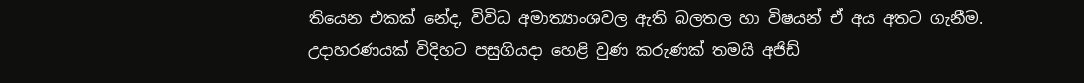තියෙන එකක් නේද, විවිධ අමාත්‍යාංශවල ඇති බලතල හා විෂයන් ඒ අය අතට ගැනීම. උදාහරණයක් විදිහට පසුගියදා හෙළි වුණ කරුණක් තමයි අජිඩ්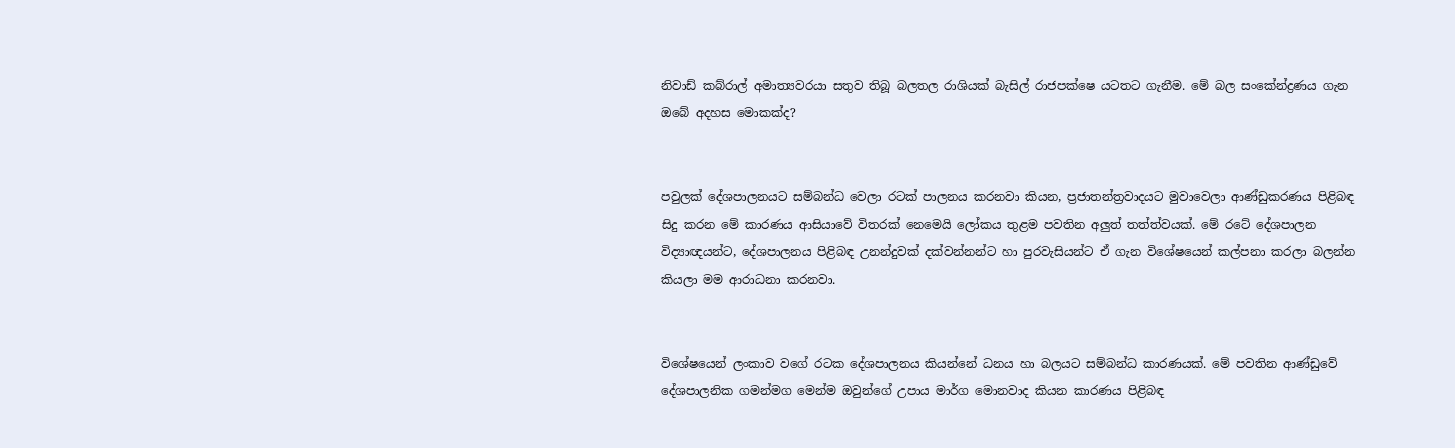නිවාඩ් කබ්රාල් අමාත්‍යවරයා සතුව තිබූ බලතල රාශියක් බැසිල් රාජපක්ෂෙ යටතට ගැනීම. මේ බල සංකේන්ද්‍රණය ගැන ඔබේ අදහස මොකක්ද?


පවුලක් දේශපාලනයට සම්බන්ධ වෙලා රටක් පාලනය කරනවා කියන, ප්‍රජාතන්ත්‍රවාදයට මුවාවෙලා ආණ්ඩුකරණය පිළිබඳ සිදු කරන මේ කාරණය ආසියාවේ විතරක් නෙමෙයි ලෝකය තුළම පවතින අලුත් තත්ත්වයක්. මේ රටේ දේශපාලන විද්‍යාඥයන්ට, දේශපාලනය පිළිබඳ උනන්දුවක් දක්වන්නන්ට හා පුරවැසියන්ට ඒ ගැන විශේෂයෙන් කල්පනා කරලා බලන්න කියලා මම ආරාධනා කරනවා.


විශේෂයෙන් ලංකාව වගේ රටක දේශපාලනය කියන්නේ ධනය හා බලයට සම්බන්ධ කාරණයක්. මේ පවතින ආණ්ඩුවේ දේශපාලනික ගමන්මග මෙන්ම ඔවුන්ගේ උපාය මාර්ග මොනවාද කියන කාරණය පිළිබඳ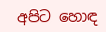අපිට හොඳ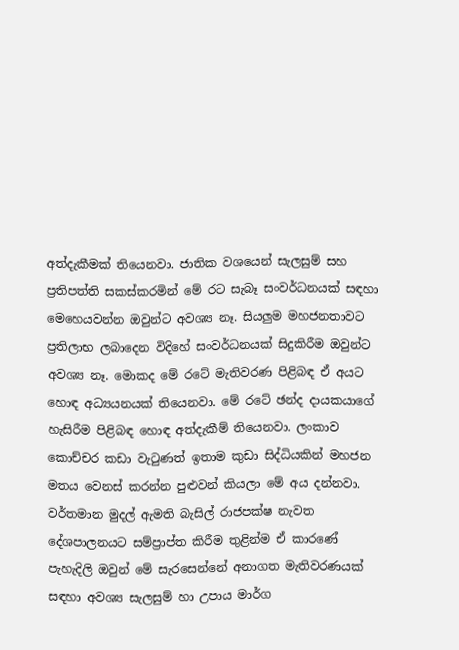අත්දැකීමක් තියෙනවා. ජාතික වශයෙන් සැලසුම් සහ ප්‍රතිපත්ති සකස්කරමින් මේ රට සැබෑ සංවර්ධනයක් සඳහා මෙහෙයවන්න ඔවුන්ට අවශ්‍ය නෑ. සියලුම මහජනතාවට ප්‍රතිලාභ ලබාදෙන විදිහේ සංවර්ධනයක් සිදුකිරීම ඔවුන්ට අවශ්‍ය නෑ. මොකද මේ රටේ මැතිවරණ පිළිබඳ ඒ අයට හොඳ අධ්‍යයනයක් තියෙනවා. මේ රටේ ඡන්ද දායකයාගේ හැසිරීම පිළිබඳ හොඳ අත්දැකීම් තියෙනවා. ලංකාව කොච්චර කඩා වැටුණත් ඉතාම කුඩා සිද්ධියකින් මහජන මතය වෙනස් කරන්න පුළුවන් කියලා මේ අය දන්නවා. වර්තමාන මුදල් ඇමති බැසිල් රාජපක්ෂ නැවත දේශපාලනයට සම්ප්‍රාප්ත කිරීම තුළින්ම ඒ කාරණේ පැහැදිලි ඔවුන් මේ සැරසෙන්නේ අනාගත මැතිවරණයක් සඳහා අවශ්‍ය සැලසුම් හා උපාය මාර්ග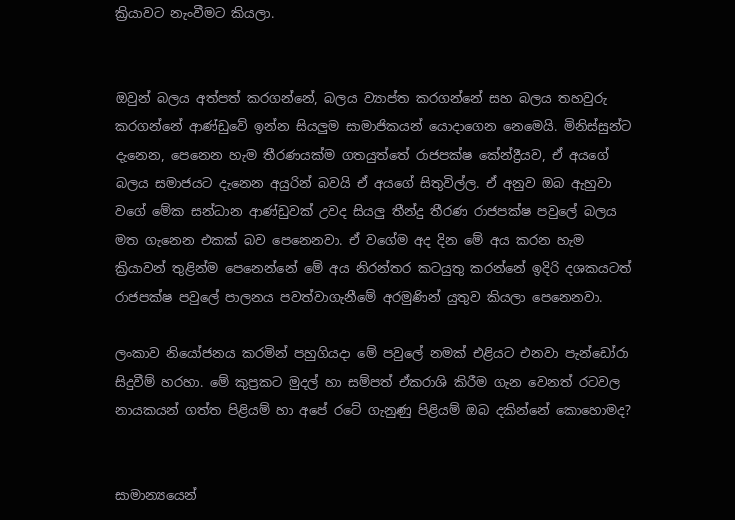ක්‍රියාවට නැංවීමට කියලා.


ඔවුන් බලය අත්පත් කරගන්නේ, බලය ව්‍යාප්ත කරගන්නේ සහ බලය තහවුරු කරගන්නේ ආණ්ඩුවේ ඉන්න සියලුම සාමාජිකයන් යොදාගෙන නෙමෙයි. මිනිස්සුන්ට දැනෙන, පෙනෙන හැම තීරණයක්ම ගතයුත්තේ රාජපක්ෂ කේන්ද්‍රීයව, ඒ අයගේ බලය සමාජයට දැනෙන අයුරින් බවයි ඒ අයගේ සිතුවිල්ල. ඒ අනුව ඔබ ඇහුවා වගේ මේක සන්ධාන ආණ්ඩුවක් උවද සියලු තීන්දු තීරණ රාජපක්ෂ පවුලේ බලය මත ගැනෙන එකක් බව පෙනෙනවා. ඒ වගේම අද දින මේ අය කරන හැම ක්‍රියාවන් තුළින්ම පෙනෙන්නේ මේ අය නිරන්තර කටයුතු කරන්නේ ඉදිරි දශකයටත් රාජපක්ෂ පවුලේ පාලනය පවත්වාගැනීමේ අරමුණින් යුතුව කියලා පෙනෙනවා.

ලංකාව නියෝජනය කරමින් පහුගියදා මේ පවුලේ නමක් එළියට එනවා පැන්ඩෝරා සිදුවීම් හරහා. මේ කුප්‍රකට මුදල් හා සම්පත් ඒකරාශි කිරීම ගැන වෙනත් රටවල නායකයන් ගත්ත පිළියම් හා අපේ රටේ ගැනුණු පිළියම් ඔබ දකින්නේ කොහොමද?


සාමාන්‍යයෙන්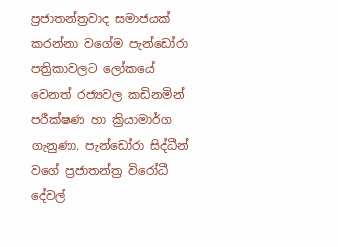ප්‍රජාතන්ත්‍රවාද සමාජයක් කරන්නා වගේම පැන්ඩෝරා පත්‍රිකාවලට ලෝකයේ වෙනත් රජ්‍යවල කඩිනමින් පරීක්ෂණ හා ක්‍රියාමාර්ග ගැනුණා. පැන්ඩෝරා සිද්ධීන් වගේ ප්‍රජාතන්ත්‍ර විරෝධී දේවල්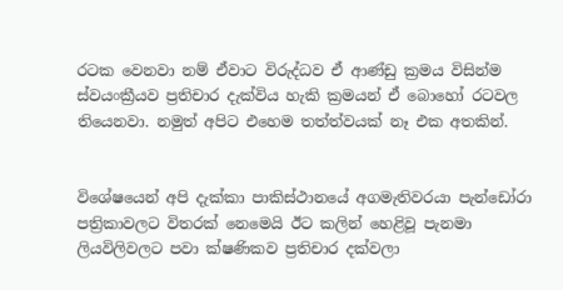රටක වෙනවා නම් ඒවාට විරුද්ධව ඒ ආණ්ඩු ක්‍රමය විසින්ම ස්වයංක්‍රීයව ප්‍රතිචාර දැක්විය හැකි ක්‍රමයන් ඒ බොහෝ රටවල තියෙනවා. නමුත් අපිට එහෙම තත්ත්වයක් නෑ එක අතකින්.


විශේෂයෙන් අපි දැක්කා පාකිස්ථානයේ අගමැතිවරයා පැන්ඩෝරා පත්‍රිකාවලට විතරක් නෙමෙයි ඊට කලින් හෙළිවූ පැනමා ලියවිලිවලට පවා ක්ෂණිකව ප්‍රතිචාර දක්වලා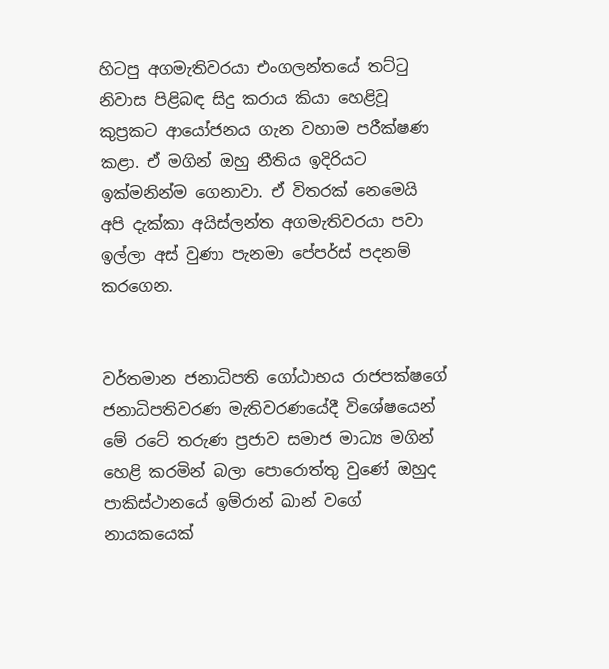හිටපු අගමැතිවරයා එංගලන්තයේ තට්ටු නිවාස පිළිබඳ සිදු කරාය කියා හෙළිවූ කුප්‍රකට ආයෝජනය ගැන වහාම පරීක්ෂණ කළා. ඒ මගින් ඔහු නීතිය ඉදිරියට ඉක්මනින්ම ගෙනාවා. ඒ විතරක් නෙමෙයි අපි දැක්කා අයිස්ලන්ත අගමැතිවරයා පවා ඉල්ලා අස් වුණා පැනමා පේපර්ස් පදනම් කරගෙන.


වර්තමාන ජනාධිපති ගෝඨාභය රාජපක්ෂගේ ජනාධිපතිවරණ මැතිවරණයේදී විශේෂයෙන් මේ රටේ තරුණ ප්‍රජාව සමාජ මාධ්‍ය මගින් හෙළි කරමින් බලා පොරොත්තු වුණේ ඔහුද පාකිස්ථානයේ ඉම්රාන් ඛාන් වගේ නායකයෙක්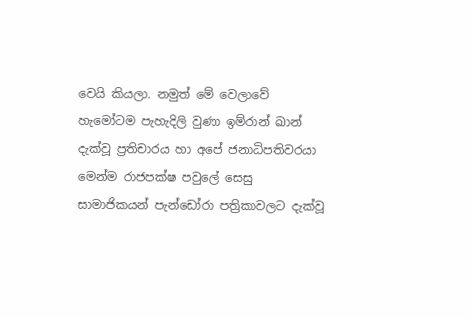වෙයි කියලා. නමුත් මේ වෙලාවේ හැමෝටම පැහැදිලි වුණා ඉම්රාන් ඛාන් දැක්වූ ප්‍රතිචාරය හා අපේ ජනාධිපතිවරයා මෙන්ම රාජපක්ෂ පවුලේ සෙසු සාමාජිකයන් පැන්ඩෝරා පත්‍රිකාවලට දැක්වූ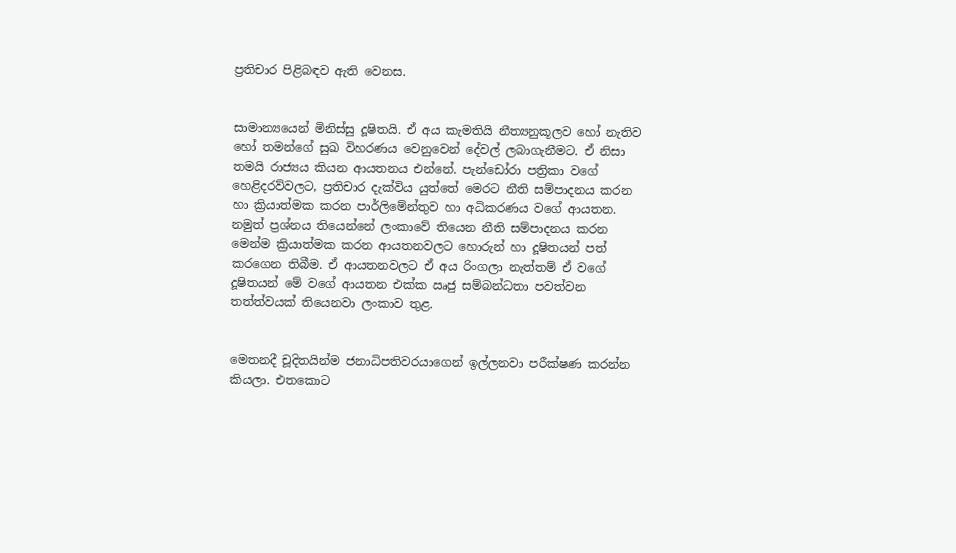ප්‍රතිචාර පිළිබඳව ඇති වෙනස.


සාමාන්‍යයෙන් මිනිස්සු දූෂිතයි. ඒ අය කැමතියි නීත්‍යනුකූලව හෝ නැතිව හෝ තමන්ගේ සුඛ විහරණය වෙනුවෙන් දේවල් ලබාගැනීමට. ඒ නිසා තමයි රාජ්‍යය කියන ආයතනය එන්නේ. පැන්ඩෝරා පත්‍රිකා වගේ හෙළිදරව්වලට, ප්‍රතිචාර දැක්විය යුත්තේ මෙරට නීති සම්පාදනය කරන හා ක්‍රියාත්මක කරන පාර්ලිමේන්තුව හා අධිකරණය වගේ ආයතන. නමුත් ප්‍රශ්නය තියෙන්නේ ලංකාවේ තියෙන නීති සම්පාදනය කරන මෙන්ම ක්‍රියාත්මක කරන ආයතනවලට හොරුන් හා දූෂිතයන් පත් කරගෙන තිබීම. ඒ ආයතනවලට ඒ අය රිංගලා නැත්තම් ඒ වගේ දූෂිතයන් මේ වගේ ආයතන එක්ක ඍජු සම්බන්ධතා පවත්වන තත්ත්වයක් තියෙනවා ලංකාව තුළ.


මෙතනදී චූදිතයින්ම ජනාධිපතිවරයාගෙන් ඉල්ලනවා පරීක්ෂණ කරන්න කියලා. එතකොට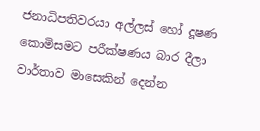ජනාධිපතිවරයා අල්ලස් හෝ දූෂණ කොමිසමට පරීක්ෂණය බාර දීලා වාර්තාව මාසෙකින් දෙන්න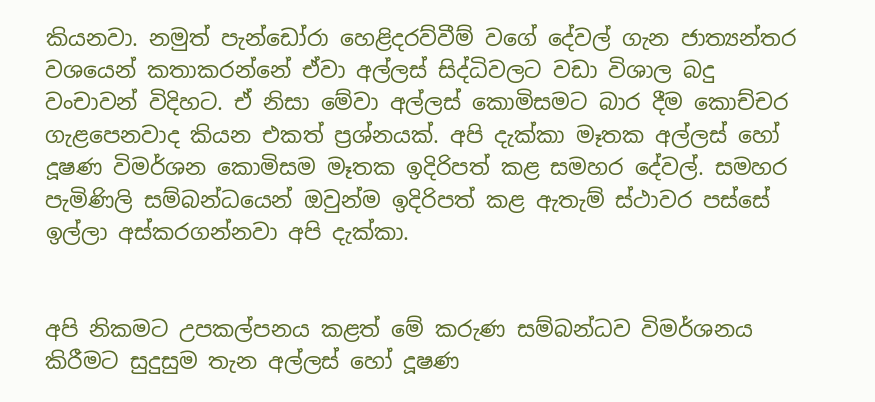කියනවා. නමුත් පැන්ඩෝරා හෙළිදරව්වීම් වගේ දේවල් ගැන ජාත්‍යන්තර වශයෙන් කතාකරන්නේ ඒවා අල්ලස් සිද්ධිවලට වඩා විශාල බදු වංචාවන් විදිහට. ඒ නිසා මේවා අල්ලස් කොමිසමට බාර දීම කොච්චර ගැළපෙනවාද කියන එකත් ප්‍රශ්නයක්. අපි දැක්කා මෑතක අල්ලස් හෝ දූෂණ විමර්ශන කොමිසම මෑතක ඉදිරිපත් කළ සමහර දේවල්. සමහර පැමිණිලි සම්බන්ධයෙන් ඔවුන්ම ඉදිරිපත් කළ ඇතැම් ස්ථාවර පස්සේ ඉල්ලා අස්කරගන්නවා අපි දැක්කා.


අපි නිකමට උපකල්පනය කළත් මේ කරුණ සම්බන්ධව විමර්ශනය කිරීමට සුදුසුම තැන අල්ලස් හෝ දූෂණ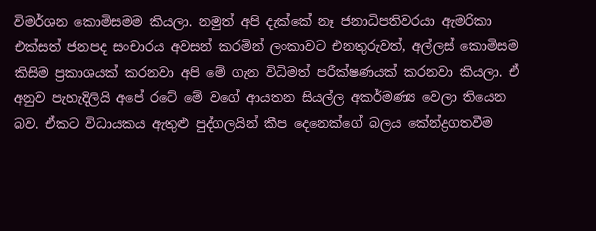විමර්ශන කොමිසමම කියලා. නමුත් අපි දැක්කේ නෑ ජනාධිපතිවරයා ඇමරිකා එක්සත් ජනපද සංචාරය අවසන් කරමින් ලංකාවට එනතුරුවත්, අල්ලස් කොමිසම කිසිම ප්‍රකාශයක් කරනවා අපි මේ ගැන විධිමත් පරීක්ෂණයක් කරනවා කියලා. ඒ අනුව පැහැදිලියි අපේ රටේ මේ වගේ ආයතන සියල්ල අකර්මණ්‍ය වෙලා තියෙන බව. ඒකට විධායකය ඇතුළු පුද්ගලයින් කීප දෙනෙක්ගේ බලය කේන්ද්‍රගතවීම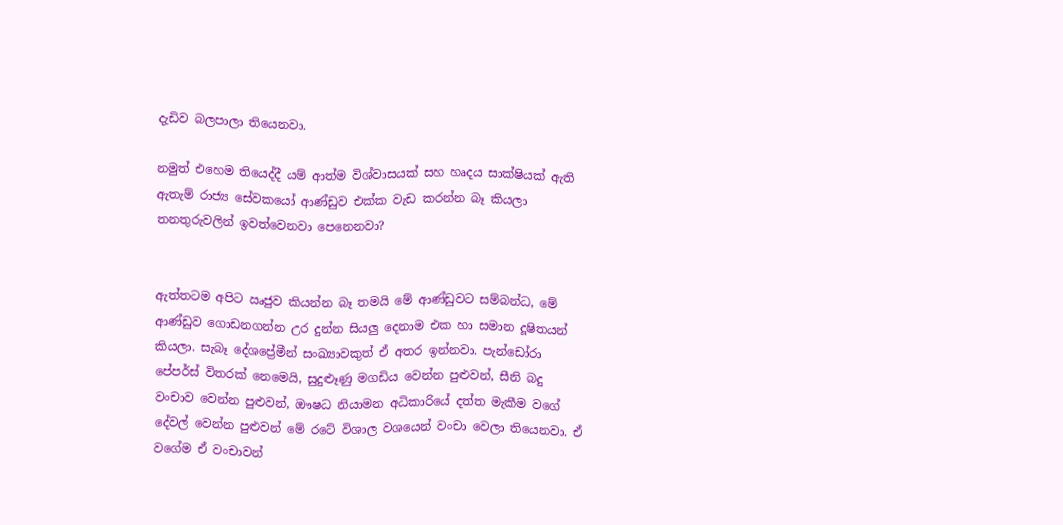දැඩිව බලපාලා තියෙනවා.

නමුත් එහෙම තියෙද්දී යම් ආත්ම විශ්වාසයක් සහ හෘදය සාක්ෂියක් ඇති ඇතැම් රාජ්‍ය සේවකයෝ ආණ්ඩුව එක්ක වැඩ කරන්න බෑ කියලා තනතුරුවලින් ඉවත්වෙනවා පෙනෙනවා?


ඇත්තටම අපිට ඍජුව කියන්න බෑ තමයි මේ ආණ්ඩුවට සම්බන්ධ, මේ ආණ්ඩුව ගොඩනගන්න උර දුන්න සියලු දෙනාම එක හා සමාන දූෂිතයන් කියලා. සැබෑ දේශප්‍රේමීන් සංඛ්‍යාවකුත් ඒ අතර ඉන්නවා. පැන්ඩෝරා පේපර්ස් විතරක් නෙමෙයි, සුදුළුෑණු මගඩිය වෙන්න පුළුවන්, සීනි බදු වංචාව වෙන්න පුළුවන්, ඖෂධ නියාමන අධිකාරියේ දත්ත මැකීම වගේ දේවල් වෙන්න පුළුවන් මේ රටේ විශාල වශයෙන් වංචා වෙලා තියෙනවා. ඒ වගේම ඒ වංචාවන්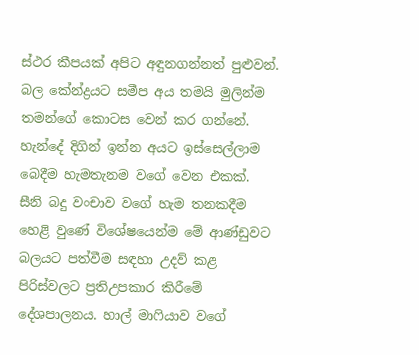ස්ථර කීපයක් අපිට අඳුනගන්නත් පුළුවන්.
බල කේන්ද්‍රයට සමීප අය තමයි මුලින්ම තමන්ගේ කොටස වෙන් කර ගන්නේ. හැන්දේ දිගින් ඉන්න අයට ඉස්සෙල්ලාම බෙදීම හැමතැනම වගේ වෙන එකක්. සීනි බදු වංචාව වගේ හැම තනකදීම හෙළි වුණේ විශේෂයෙන්ම මේ ආණ්ඩුවට බලයට පත්වීම සඳහා උදව් කළ පිරිස්වලට ප්‍රතිඋපකාර කිරීමේ දේශපාලනය. හාල් මාෆියාව වගේ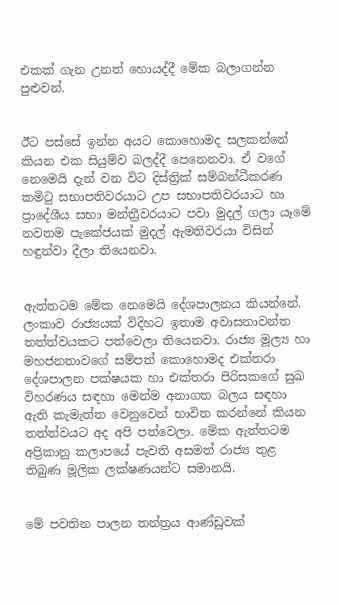එකක් ගැන උනත් හොයද්දී මේක බලාගන්න පුළුවන්.


ඊට පස්සේ ඉන්න අයට කොහොමද සලකන්නේ කියන එක සියුම්ව බලද්දී පෙනෙනවා. ඒ වගේ නෙමෙයි දැන් වන විට දිස්ත්‍රික් සම්බන්ධීකරණ කමිටු සභාපතිවරයාට උප සභාපතිවරයාට හා ප්‍රාදේශීය සභා මන්ත්‍රීවරයාට පවා මුදල් ගලා යෑමේ නවතම පැකේජයක් මුදල් ඇමතිවරයා විසින් හඳුන්වා දීලා තියෙනවා.


ඇත්තටම මේක නෙමෙයි දේශපාලනය කියන්නේ. ලංකාව රාජ්‍යයක් විදිහට ඉතාම අවාසනාවන්ත තත්ත්වයකට පත්වෙලා තියෙනවා. රාජ්‍ය මූල්‍ය හා මහජනතාවගේ සම්පත් කොහොමද එක්තරා දේශපාලන පක්ෂයක හා එක්තරා පිරිසකගේ සුඛ විහරණය සඳහා මෙන්ම අනාගත බලය සඳහා ඇති කැමැත්ත වෙනුවෙන් භාවිත කරන්නේ කියන තත්ත්වයට අද අපි පත්වෙලා. මේක ඇත්තටම අප්‍රිකානු කලාපයේ පැවති අසමත් රාජ්‍ය තුළ තිබුණ මූලික ලක්ෂණයන්ට සමානයි.


මේ පවතින පාලන තන්ත්‍රය ආණ්ඩුවක්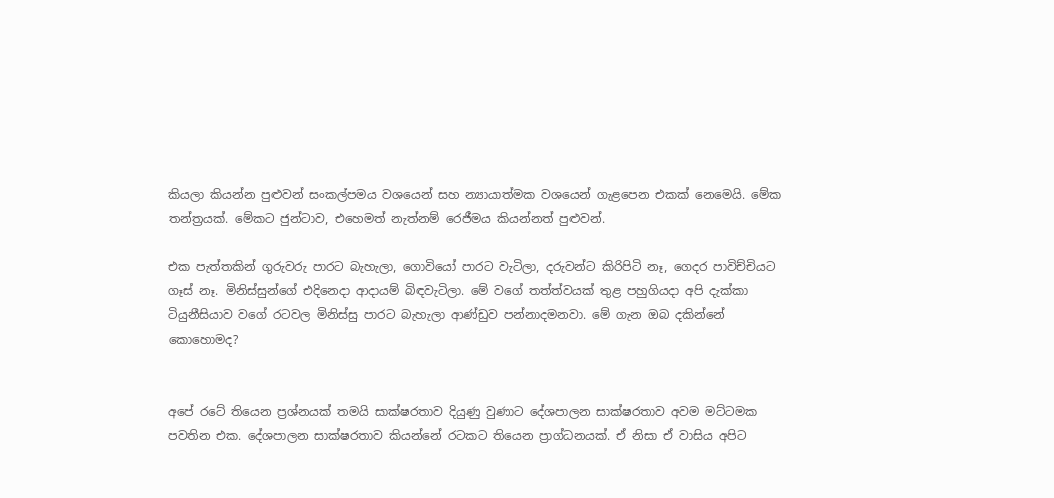කියලා කියන්න පුළුවන් සංකල්පමය වශයෙන් සහ න්‍යායාත්මක වශයෙන් ගැළපෙන එකක් නෙමෙයි. මේක තන්ත්‍රයක්. මේකට ජුන්ටාව, එහෙමත් නැත්නම් රෙජීමය කියන්නත් පුළුවන්.

එක පැත්තකින් ගුරුවරු පාරට බැහැලා, ගොවියෝ පාරට වැටිලා, දරුවන්ට කිරිපිටි නෑ, ගෙදර පාවිච්චියට ගෑස් නෑ. මිනිස්සුන්ගේ එදිනෙදා ආදායම් බිඳවැටිලා. මේ වගේ තත්ත්වයක් තුළ පහුගියදා අපි දැක්කා ටියුනීසියාව වගේ රටවල මිනිස්සු පාරට බැහැලා ආණ්ඩුව පන්නාදමනවා. මේ ගැන ඔබ දකින්නේ කොහොමද?


අපේ රටේ තියෙන ප්‍රශ්නයක් තමයි සාක්ෂරතාව දියුණු වුණාට දේශපාලන සාක්ෂරතාව අවම මට්ටමක පවතින එක. දේශපාලන සාක්ෂරතාව කියන්නේ රටකට තියෙන ප්‍රාග්ධනයක්. ඒ නිසා ඒ වාසිය අපිට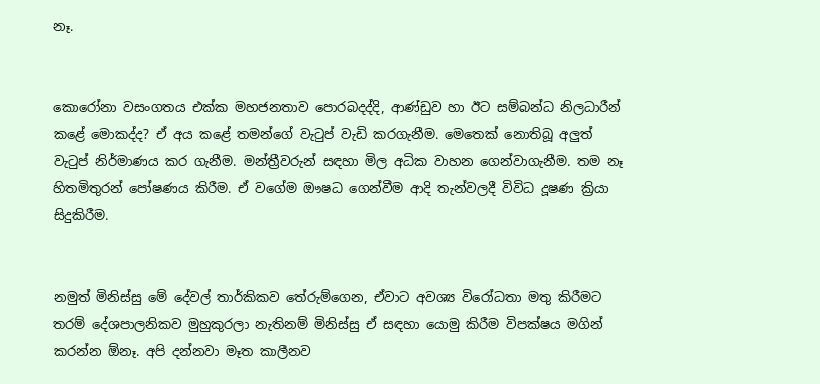නෑ.


කොරෝනා වසංගතය එක්ක මහජනතාව පොරබදද්දි, ආණ්ඩුව හා ඊට සම්බන්ධ නිලධාරීන් කළේ මොකද්ද? ඒ අය කළේ තමන්ගේ වැටුප් වැඩි කරගැනීම. මෙතෙක් නොතිබූ අලුත් වැටුප් නිර්මාණය කර ගැනීම. මන්ත්‍රීවරුන් සඳහා මිල අධික වාහන ගෙන්වාගැනීම. තම නෑ හිතමිතුරන් පෝෂණය කිරීම. ඒ වගේම ඖෂධ ගෙන්වීම ආදි තැන්වලදී විවිධ දූෂණ ක්‍රියා සිදුකිරීම.


නමුත් මිනිස්සු මේ දේවල් තාර්කිකව තේරුම්ගෙන, ඒවාට අවශ්‍ය විරෝධතා මතු කිරීමට තරම් දේශපාලනිකව මුහුකුරලා නැතිනම් මිනිස්සු ඒ සඳහා යොමු කිරීම විපක්ෂය මගින් කරන්න ඕනෑ. අපි දන්නවා මෑත කාලීනව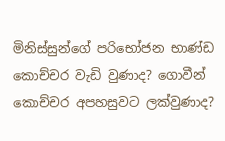මිනිස්සුන්ගේ පරිභෝජන භාණ්ඩ කොච්චර වැඩි වුණාද? ගොවීන් කොච්චර අපහසුවට ලක්වුණාද?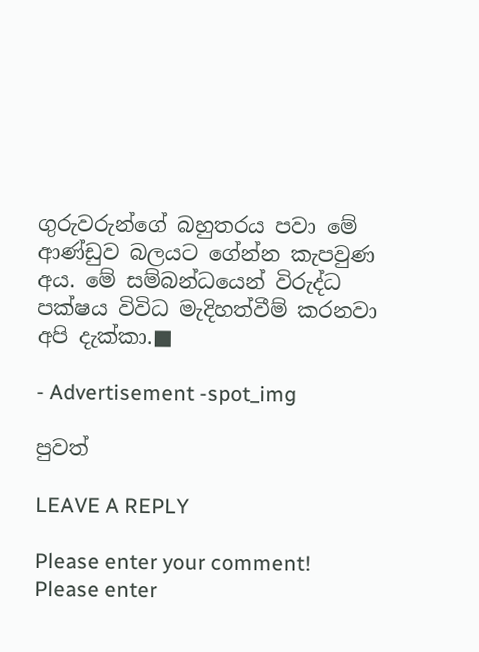ගුරුවරුන්ගේ බහුතරය පවා මේ ආණ්ඩුව බලයට ගේන්න කැපවුණ අය. මේ සම්බන්ධයෙන් විරුද්ධ පක්ෂය විවිධ මැදිහත්වීම් කරනවා අපි දැක්කා.■

- Advertisement -spot_img

පුවත්

LEAVE A REPLY

Please enter your comment!
Please enter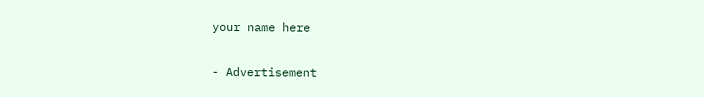your name here

- Advertisement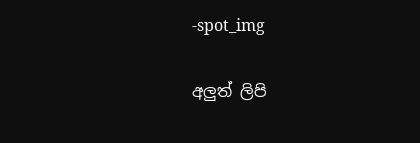-spot_img

අලුත් ලිපි